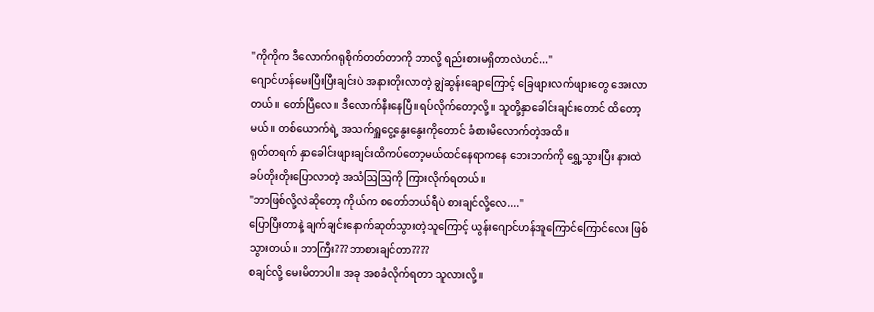"ကိုကိုက ဒီလောက်ဂရုစိုက်တတ်တာကို ဘာလို့ ရည်းစားမရှိတာလဲဟင်..."
ဂျောင်ဟန်မေးပြီးပြီးချင်းပဲ အနားတိုးလာတဲ့ ချွဲဆွန်းချောကြောင့် ခြေဖျားလက်ဖျားတွေ အေးလာတယ်။ တော်ပြီလေ။ ဒီလောက်နီးနေပြီ။ရပ်လိုက်တော့လို့။ သူတို့နှာခေါင်းချင်းတောင် ထိတော့မယ်။ တစ်ယောက်ရဲ့ အသက်ရှူငွေ့နွေးနွေးကိုတောင် ခံစားမိလောက်တဲ့အထိ။
ရုတ်တရက် နှာခေါင်းဖျားချင်းထိကပ်တော့မယ်ထင်နေရာကနေ ဘေးဘက်ကို ရွှေ့သွားပြီး နားထဲ ခပ်တိုးတိုးပြောလာတဲ့ အသံဩဩကို ကြားလိုက်ရတယ်။
"ဘာဖြစ်လို့လဲဆိုတော့ ကိုယ်က စတော်ဘယ်ရီပဲ စားချင်လို့လေ...."
ပြောပြီးတာနဲ့ ချက်ချင်းနောက်ဆုတ်သွားတဲ့သူကြောင့် ယွန်းဂျောင်ဟန်အူကြောင်ကြောင်လေး ဖြစ်သွားတယ်။ ဘာကြီး???ဘာစားချင်တာ????
စချင်လို့ မေးမိတာပါ။ အခု အစခံလိုက်ရတာ သူလားလို့။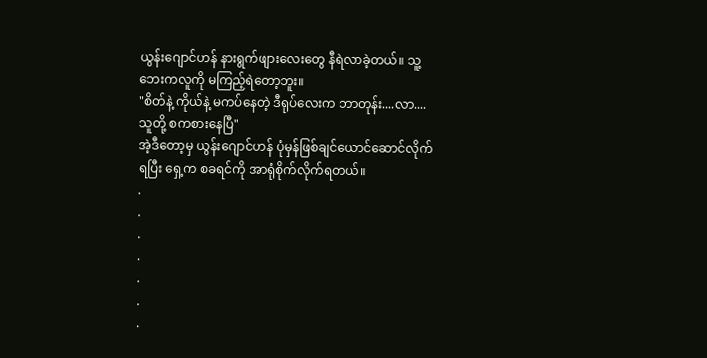ယွန်းဂျောင်ဟန် နားရွက်ဖျားလေးတွေ နီရဲလာခဲ့တယ်။ သူ့ဘေးကလူကို မကြည့်ရဲတော့ဘူး။
"စိတ်နဲ့ ကိုယ်နဲ့ မကပ်နေတဲ့ ဒီရုပ်လေးက ဘာတုန်း....လာ....သူတို့ စကစားနေပြီ"
အဲ့ဒီတော့မှ ယွန်းဂျောင်ဟန် ပုံမှန်ဖြစ်ချင်ယောင်ဆောင်လိုက်ရပြီး ရှေ့က စခရင်ကို အာရုံစိုက်လိုက်ရတယ်။
.
.
.
.
.
.
.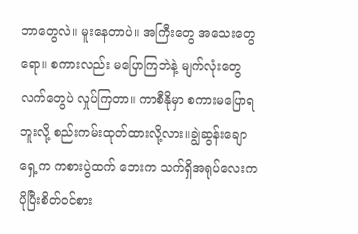ဘာတွေလဲ။ မူးနေတာပဲ။ အကြီးတွေ အသေးတွေရော။ စကားလည်း မပြောကြဘဲနဲ့ မျက်လုံးတွေ လက်တွေပဲ လှုပ်ကြတာ။ ကာစီနိုမှာ စကားမပြောရဘူးလို့ စည်းကမ်းထုတ်ထားလို့လား။ချွဲဆွန်းချော ရှေ့က ကစားပွဲထက် ဘေးက သက်ရှိအရုပ်လေးက ပိုပြီးစိတ်ဝင်စား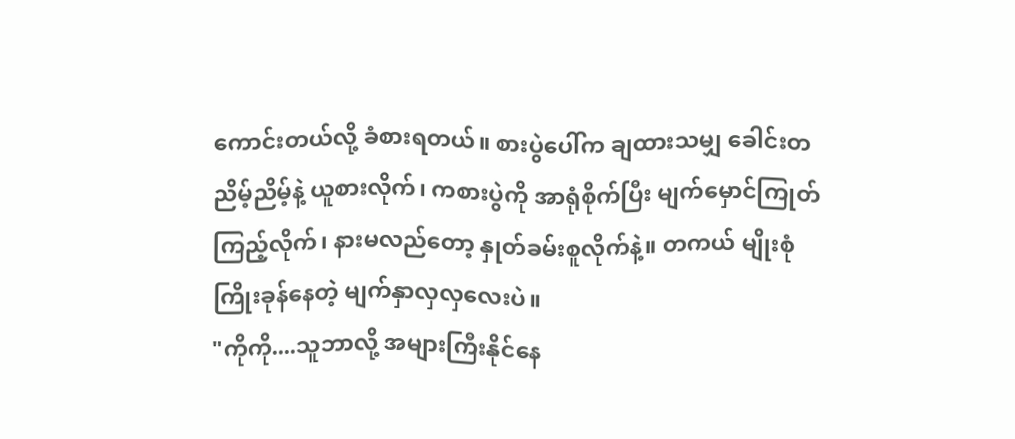ကောင်းတယ်လို့ ခံစားရတယ်။ စားပွဲပေါ်က ချထားသမျှ ခေါင်းတညိမ့်ညိမ့်နဲ့ ယူစားလိုက်၊ ကစားပွဲကို အာရုံစိုက်ပြီး မျက်မှောင်ကြုတ်ကြည့်လိုက်၊ နားမလည်တော့ နှုတ်ခမ်းစူလိုက်နဲ့။ တကယ် မျိုးစုံကြိုးခုန်နေတဲ့ မျက်နှာလှလှလေးပဲ။
"ကိုကို....သူဘာလို့ အများကြီးနိုင်နေ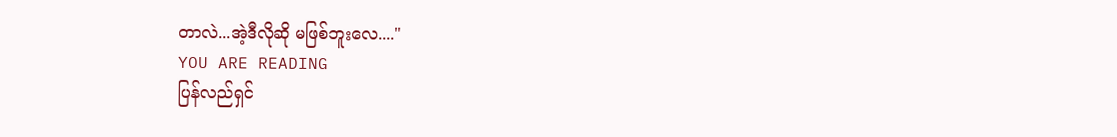တာလဲ...အဲ့ဒီလိုဆို မဖြစ်ဘူးလေ...."
YOU ARE READING
ပြန်လည်ရှင်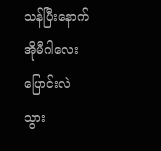သန်ပြီးနောက် အိုမီဂါလေးပြောင်းလဲသွား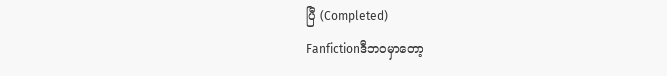ပြီ (Completed)
Fanfictionဒီဘဝမှာတော့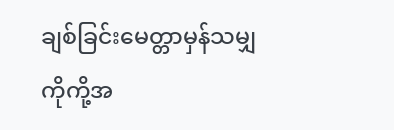ချစ်ခြင်းမေတ္တာမှန်သမျှ ကိုကို့အ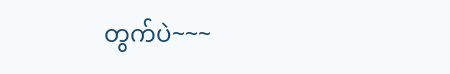တွက်ပဲ~~~